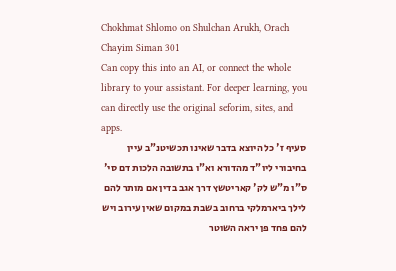Chokhmat Shlomo on Shulchan Arukh, Orach Chayim Siman 301
Can copy this into an AI, or connect the whole library to your assistant. For deeper learning, you can directly use the original seforim, sites, and apps.
סעיף ז' כל היוצא בדבר שאינו תכשיטנ"ב עיין בחיבורי ליו"ד מהדורא וא"ו בתשובה הלכות דם סי' ס"ו מ"ש לק' קאריטשץ דרך אגב בדין אם מותר להם לילך ביארמלקי ברחוב בשבת במקום שאין עירוב ויש להם פחד פן יראה השוטר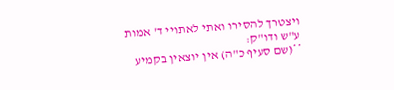ויצטרך להסירו ואתי לאתויי ד' אמות ע"ש ודו"ק:
**(שם סעיף כ"ה) אין יוצאין בקמיע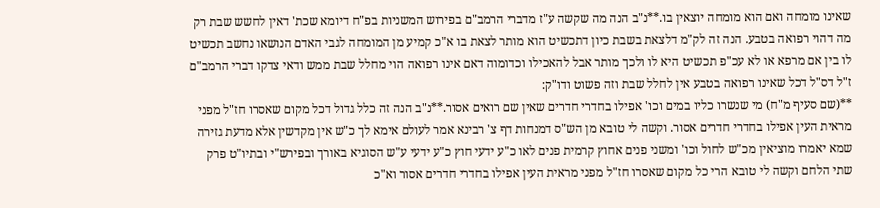שאינו מומחה ואם הוא מומחה יוצאין בו.**נ"ב הנה מה שקשה ע"ז מדברי הרמב"ם בפירוש המשניות בפ"ח דיומא שכת' דאין לחשש שבת רק מה דהוי רפואה בטבע. הנה זה לק"מ דלצאת בשבת כיון דתכשיט הוא מותר לצאת בו א"כ קמיע מן המומחה לגבי האדם הנושאו נחשב תכשיט לו בין אם מרפא או לא עכ"פ תכשיט היא לו ולכך מותר אבל להאכילו וכדומוה דאם אינו רפואה הוי מחלל שבת ממש ודאי צדקו דברי הרמב"ם ז"ל דס"ל דכל שאינו רפואה בטבע אין לחלל שבת וזה פשוט ודו"ק:
**(שם סעיף מ"ח) מי שנשרו כליו במים וכו' אפילו בחדרי חדרים שאין שם רואים אסור.**נ"ב הנה זה כלל גדול דכל מקום שאסרו חז"ל מפני מראית העין אפילו בחדרי חדרים אסור. וקשה לי טובא מן הש"ס דמנחות דף צ' רבינא אמר לעולם אימא לך כ"ש אין מקדשין אלא מדעת גזירה שמא יאמרו מוציאין מכ"ש לחול וכו' ומשני פנים אחוץ קרמית פנים לאו כ"ע ידעי חוץ כ"ע ידעי ע"ש הסוגיא באורך ובפירש"י ובתיו"ט פרק שתי הלחם וקשה לי טובא הרי כל מקום שאסרו חז"ל מפני מראית העין אפילו בחדרי חדרים אסור וא"כ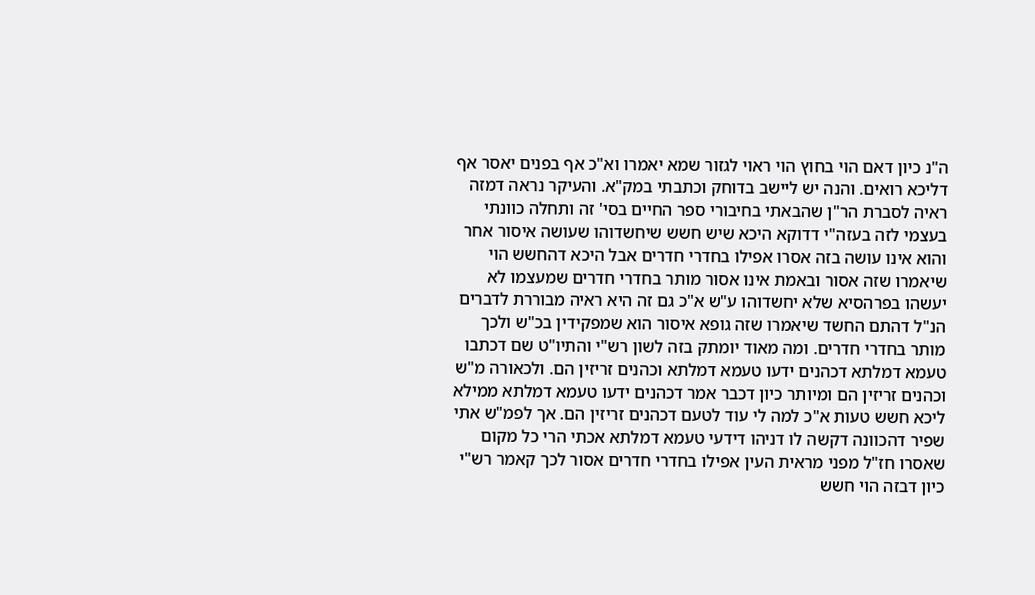ה"נ כיון דאם הוי בחוץ הוי ראוי לגזור שמא יאמרו וא"כ אף בפנים יאסר אף דליכא רואים. והנה יש ליישב בדוחק וכתבתי במק"א. והעיקר נראה דמזה ראיה לסברת הר"ן שהבאתי בחיבורי ספר החיים בסי' זה ותחלה כוונתי בעצמי לזה בעזה"י דדוקא היכא שיש חשש שיחשדוהו שעושה איסור אחר והוא אינו עושה בזה אסרו אפילו בחדרי חדרים אבל היכא דהחשש הוי שיאמרו שזה אסור ובאמת אינו אסור מותר בחדרי חדרים שמעצמו לא יעשהו בפרהסיא שלא יחשדוהו ע"ש א"כ גם זה היא ראיה מבוררת לדברים הנ"ל דהתם החשד שיאמרו שזה גופא איסור הוא שמפקידין בכ"ש ולכך מותר בחדרי חדרים. ומה מאוד יומתק בזה לשון רש"י והתיו"ט שם דכתבו טעמא דמלתא דכהנים ידעו טעמא דמלתא וכהנים זריזין הם. ולכאורה מ"ש וכהנים זריזין הם ומיותר כיון דכבר אמר דכהנים ידעו טעמא דמלתא ממילא ליכא חשש טעות א"כ למה לי עוד לטעם דכהנים זריזין הם. אך לפמ"ש אתי שפיר דהכוונה דקשה לו דניהו דידעי טעמא דמלתא אכתי הרי כל מקום שאסרו חז"ל מפני מראית העין אפילו בחדרי חדרים אסור לכך קאמר רש"י כיון דבזה הוי חשש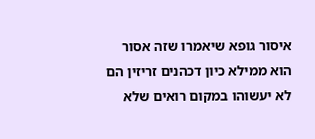איסור גופא שיאמרו שזה אסור הוא ממילא כיון דכהנים זריזין הם לא יעשוהו במקום רואים שלא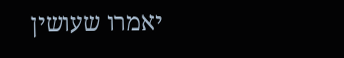יאמרו שעושין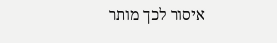איסור לכך מותר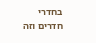בחדרי חדרים וזה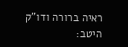ראיה ברורה ודו"ק היטב: